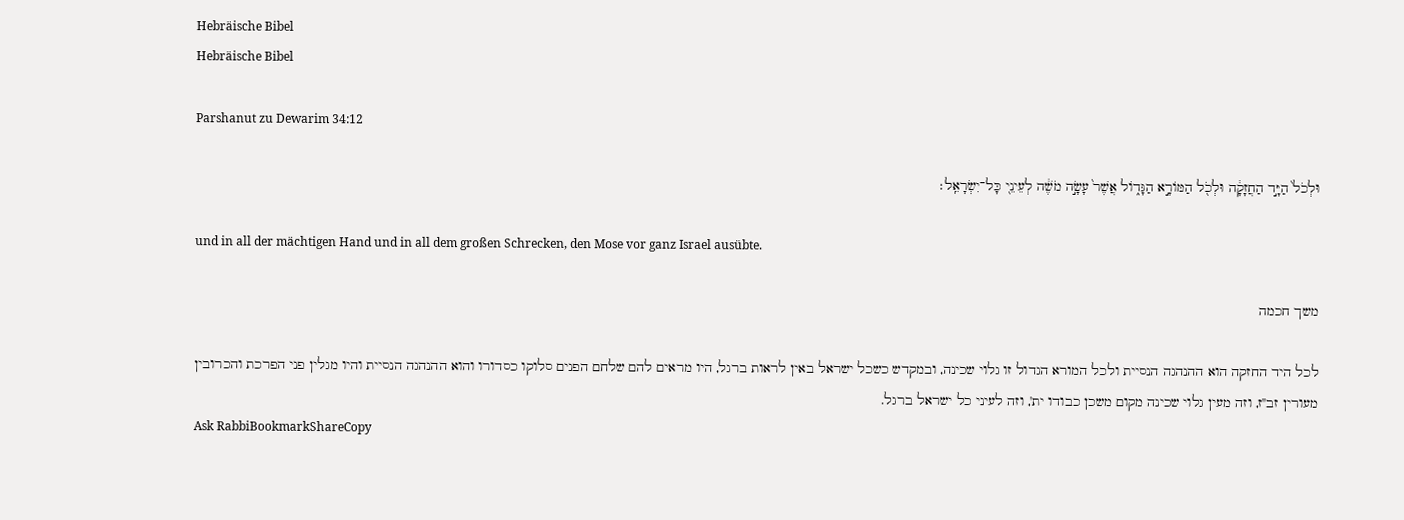Hebräische Bibel
Hebräische Bibel

Parshanut zu Dewarim 34:12

וּלְכֹל֙ הַיָּ֣ד הַחֲזָקָ֔ה וּלְכֹ֖ל הַמּוֹרָ֣א הַגָּד֑וֹל אֲשֶׁר֙ עָשָׂ֣ה מֹשֶׁ֔ה לְעֵינֵ֖י כָּל־יִשְׂרָאֵֽל׃

und in all der mächtigen Hand und in all dem großen Schrecken, den Mose vor ganz Israel ausübte.

משך חכמה

לכל היד החזקה הוא ההנהגה הנסיית ולכל המורא הגדול זו גלוי שכינה, ובמקדש כשכל ישראל באין לראות ברגל, היו מראים להם שלחם הפנים סלוקו כסדורו והוא ההנהגה הנסיית והיו מגלין פני הפרכת והכרובין מעורין זב"ז, וזה מעין גלוי שכינה מקום משכן כבודו ית', וזה לעיני כל ישראל ברגל.
Ask RabbiBookmarkShareCopy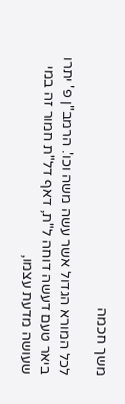משך חכמה

לכל המורא הגדול אשר עשה משה וכו'. הרמב"ן פ' יתרו ביאר טעם דעשה דוחה ל"ת, דאף דל"ת חמור זה במי שעושה מדעת עצמו,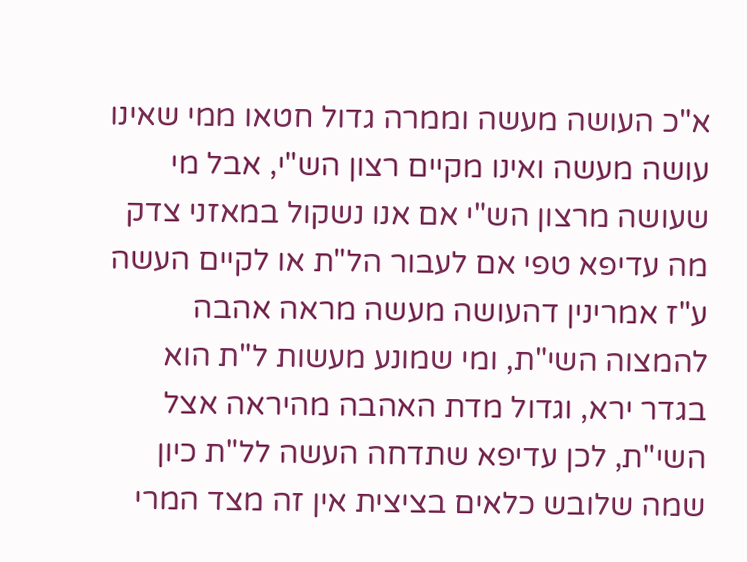א"כ העושה מעשה וממרה גדול חטאו ממי שאינו עושה מעשה ואינו מקיים רצון הש"י, אבל מי שעושה מרצון הש"י אם אנו נשקול במאזני צדק מה עדיפא טפי אם לעבור הל"ת או לקיים העשה ע"ז אמרינין דהעושה מעשה מראה אהבה להמצוה השי"ת, ומי שמונע מעשות ל"ת הוא בגדר ירא, וגדול מדת האהבה מהיראה אצל השי"ת, לכן עדיפא שתדחה העשה לל"ת כיון שמה שלובש כלאים בציצית אין זה מצד המרי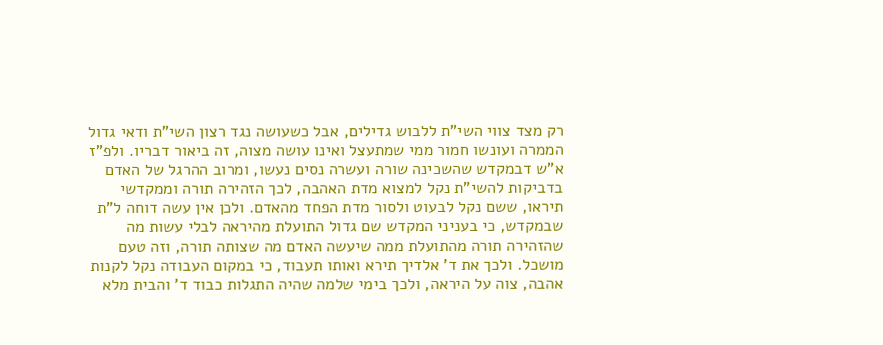רק מצד צווי השי"ת ללבוש גדילים, אבל כשעושה נגד רצון השי"ת ודאי גדול הממרה ועונשו חמור ממי שמתעצל ואינו עושה מצוה, זה ביאור דבריו. ולפ"ז א"ש דבמקדש שהשכינה שורה ועשרה נסים נעשו, ומרוב ההרגל של האדם בדביקות להשי"ת נקל למצוא מדת האהבה, לכך הזהירה תורה וממקדשי תיראו, ששם נקל לבעוט ולסור מדת הפחד מהאדם. ולכן אין עשה דוחה ל"ת שבמקדש, כי בעניני המקדש שם גדול התועלת מהיראה לבלי עשות מה שהזהירה תורה מהתועלת ממה שיעשה האדם מה שצותה תורה, וזה טעם מושכל. ולכך את ד' אלדיך תירא ואותו תעבוד, כי במקום העבודה נקל לקנות אהבה, צוה על היראה, ולכך בימי שלמה שהיה התגלות כבוד ד' והבית מלא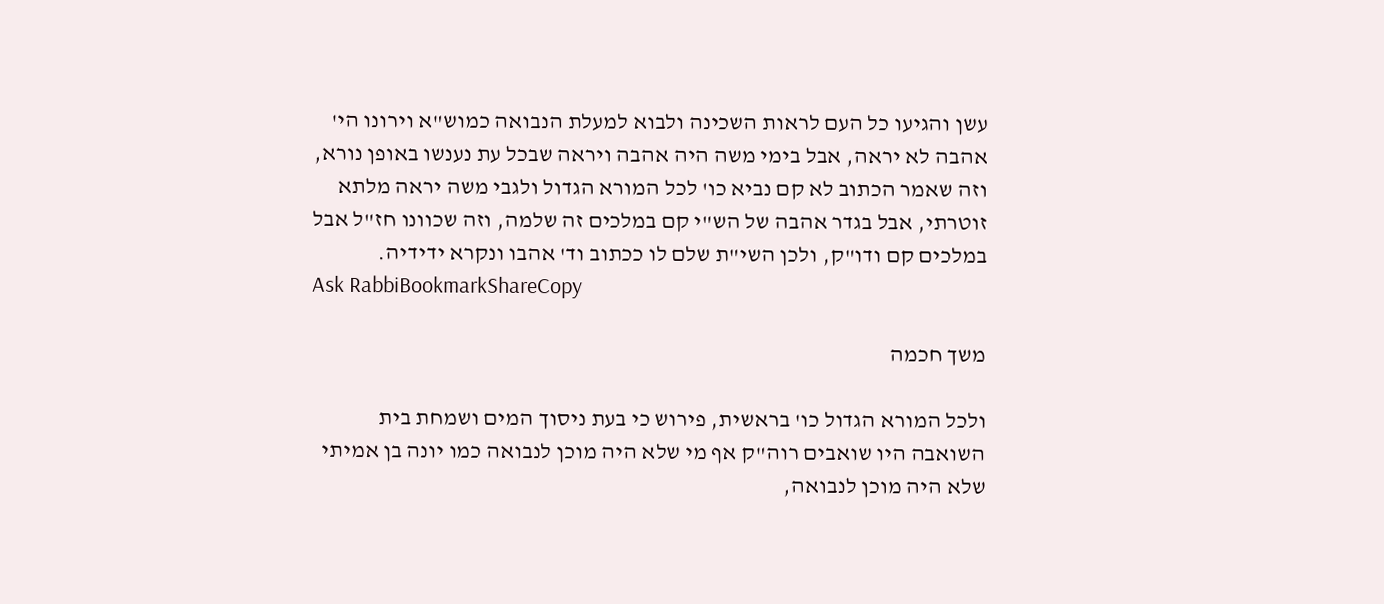עשן והגיעו כל העם לראות השכינה ולבוא למעלת הנבואה כמוש"א וירונו הי' אהבה לא יראה, אבל בימי משה היה אהבה ויראה שבכל עת נענשו באופן נורא, וזה שאמר הכתוב לא קם נביא כו' לכל המורא הגדול ולגבי משה יראה מלתא זוטרתי, אבל בגדר אהבה של הש"י קם במלכים זה שלמה, וזה שכוונו חז"ל אבל במלכים קם ודו"ק, ולכן השי"ת שלם לו ככתוב וד' אהבו ונקרא ידידיה.
Ask RabbiBookmarkShareCopy

משך חכמה

ולכל המורא הגדול כו' בראשית, פירוש כי בעת ניסוך המים ושמחת בית השואבה היו שואבים רוה"ק אף מי שלא היה מוכן לנבואה כמו יונה בן אמיתי שלא היה מוכן לנבואה,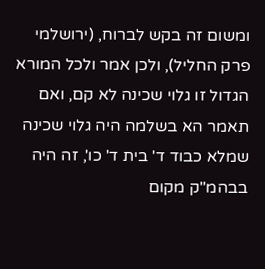ומשום זה בקש לברוח, (ירושלמי פרק החליל), ולכן אמר ולכל המורא הגדול זו גלוי שכינה לא קם, ואם תאמר הא בשלמה היה גלוי שכינה שמלא כבוד ד' בית ד' כו', זה היה בבהמ"ק מקום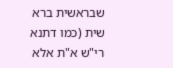שבראשית ברא שית (כמו דתנא רי"ש א"ת אלא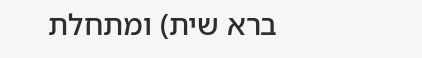ברא שית) ומתחלת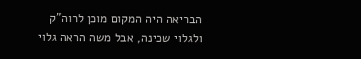הבריאה היה המקום מוכן לרוה"ק ולגלוי שכינה, אבל משה הראה גלוי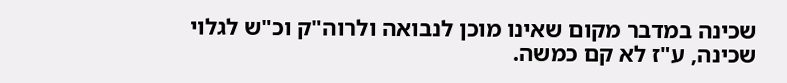שכינה במדבר מקום שאינו מוכן לנבואה ולרוה"ק וכ"ש לגלוי שכינה, ע"ז לא קם כמשה.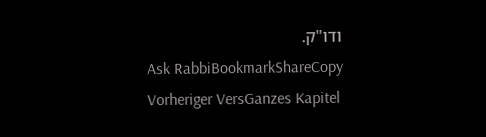ודו"ק.
Ask RabbiBookmarkShareCopy
Vorheriger VersGanzes Kapitel